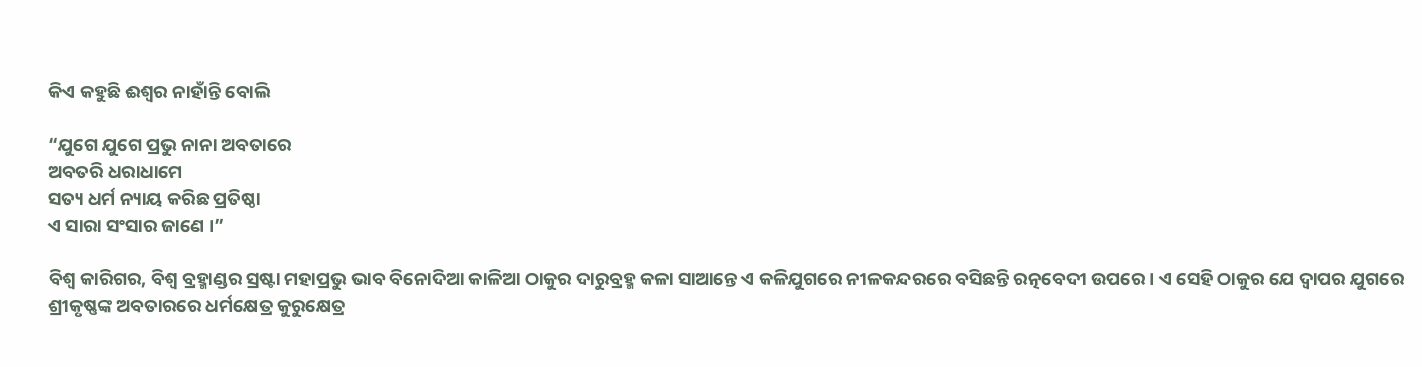କିଏ କହୁଛି ଈଶ୍ୱର ନାହାଁନ୍ତି ବୋଲି

“ଯୁଗେ ଯୁଗେ ପ୍ରଭୁ ନାନା ଅବତାରେ
ଅବତରି ଧରାଧାମେ
ସତ୍ୟ ଧର୍ମ ନ୍ୟାୟ କରିଛ ପ୍ରତିଷ୍ଠା
ଏ ସାରା ସଂସାର ଜାଣେ ।”

ବିଶ୍ବ କାରିଗର, ବିଶ୍ବ ବ୍ରହ୍ମାଣ୍ଡର ସ୍ରଷ୍ଟା ମହାପ୍ରଭୁ ଭାବ ବିନୋଦିଆ କାଳିଆ ଠାକୁର ଦାରୁବ୍ରହ୍ମ କଳା ସାଆନ୍ତେ ଏ କଳିଯୁଗରେ ନୀଳକନ୍ଦରରେ ବସିଛନ୍ତି ରତ୍ନବେଦୀ ଉପରେ । ଏ ସେହି ଠାକୁର ଯେ ଦ୍ୱାପର ଯୁଗରେ ଶ୍ରୀକୃଷ୍ଣଙ୍କ ଅବତାରରେ ଧର୍ମକ୍ଷେତ୍ର କୁରୁକ୍ଷେତ୍ର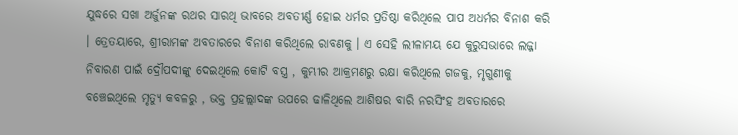ଯୁଦ୍ଧରେ ସଖା ଅର୍ଜୁନଙ୍କ ରଥର ସାରଥି ଭାବରେ ଅବତୀର୍ଣ୍ଣ ହୋଇ ଧର୍ମର ପ୍ରତିଷ୍ଠା କରିଥିଲେ ପାପ ଅଧର୍ମର ବିନାଶ କରି । ତ୍ରେତୟାରେ, ଶ୍ରୀରାମଙ୍କ ଅବତାରରେ ବିନାଶ କରିଥିଲେ ରାବଣକୁ । ଏ ସେହି ଲୀଳାମୟ ଯେ କୁରୁସଭାରେ ଲଜ୍ଜା ନିବାରଣ ପାଇଁ ଦ୍ରୌପଦୀଙ୍କୁ ଦେଇଥିଲେ କୋଟି ବସ୍ତ୍ର , କୁମ୍ଭୀର ଆକ୍ରମଣରୁ ରକ୍ଷା କରିଥିଲେ ଗଜକୁ, ମୃଗୁଣୀକୁ ବଞ୍ଚେଇଥିଲେ ମୃତ୍ୟୁ କବଳରୁ , ଭକ୍ତ ପ୍ରହଲ୍ଲାଦଙ୍କ ଉପରେ ଢାଳିଥିଲେ ଆଶିଷର ବାରି ନରସିଂହ ଅବତାରରେ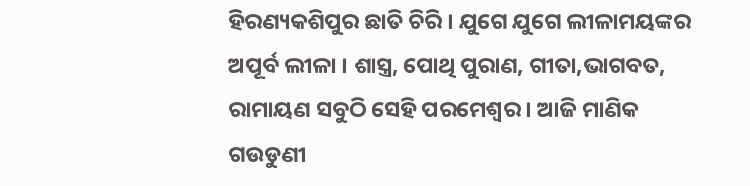ହିରଣ୍ୟକଶିପୁର ଛାତି ଚିରି । ଯୁଗେ ଯୁଗେ ଲୀଳାମୟଙ୍କର ଅପୂର୍ବ ଲୀଳା । ଶାସ୍ତ୍ର, ପୋଥି ପୁରାଣ, ଗୀତା,ଭାଗବତ, ରାମାୟଣ ସବୁଠି ସେହି ପରମେଶ୍ବର । ଆଜି ମାଣିକ ଗଉଡୁଣୀ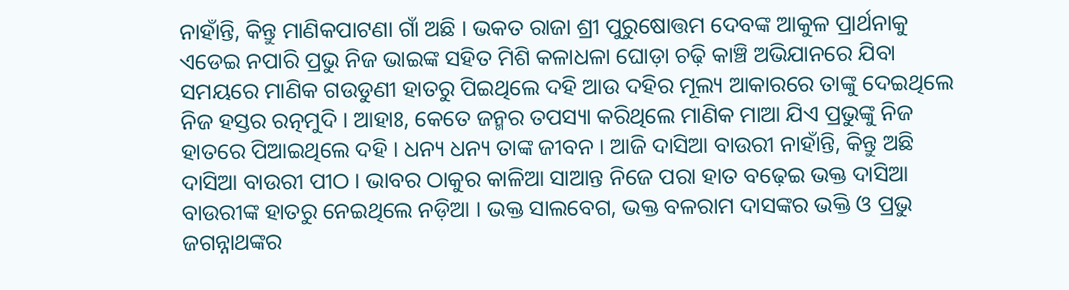ନାହାଁନ୍ତି, କିନ୍ତୁ ମାଣିକପାଟଣା ଗାଁ ଅଛି । ଭକତ ରାଜା ଶ୍ରୀ ପୁରୁଷୋତ୍ତମ ଦେବଙ୍କ ଆକୁଳ ପ୍ରାର୍ଥନାକୁ ଏଡେଇ ନପାରି ପ୍ରଭୁ ନିଜ ଭାଇଙ୍କ ସହିତ ମିଶି କଳାଧଳା ଘୋଡ଼ା ଚଢ଼ି କାଞ୍ଚି ଅଭିଯାନରେ ଯିବା ସମୟରେ ମାଣିକ ଗଉଡୁଣୀ ହାତରୁ ପିଇଥିଲେ ଦହି ଆଉ ଦହିର ମୂଲ୍ୟ ଆକାରରେ ତାଙ୍କୁ ଦେଇଥିଲେ ନିଜ ହସ୍ତର ରତ୍ନମୁଦି । ଆହାଃ, କେତେ ଜନ୍ମର ତପସ୍ୟା କରିଥିଲେ ମାଣିକ ମାଆ ଯିଏ ପ୍ରଭୁଙ୍କୁ ନିଜ ହାତରେ ପିଆଇଥିଲେ ଦହି । ଧନ୍ୟ ଧନ୍ୟ ତାଙ୍କ ଜୀବନ । ଆଜି ଦାସିଆ ବାଉରୀ ନାହାଁନ୍ତି, କିନ୍ତୁ ଅଛି ଦାସିଆ ବାଉରୀ ପୀଠ । ଭାବର ଠାକୁର କାଳିଆ ସାଆନ୍ତ ନିଜେ ପରା ହାତ ବଢ଼େଇ ଭକ୍ତ ଦାସିଆ ବାଉରୀଙ୍କ ହାତରୁ ନେଇଥିଲେ ନଡ଼ିଆ । ଭକ୍ତ ସାଲବେଗ, ଭକ୍ତ ବଳରାମ ଦାସଙ୍କର ଭକ୍ତି ଓ ପ୍ରଭୁ ଜଗନ୍ନାଥଙ୍କର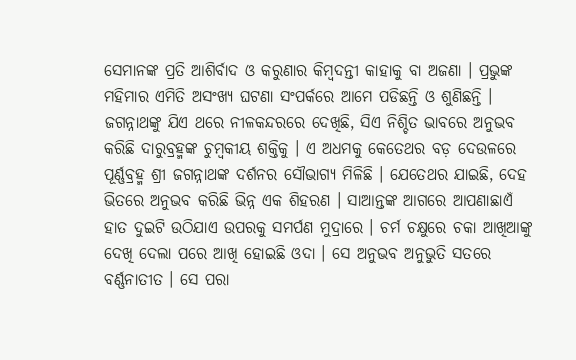ସେମାନଙ୍କ ପ୍ରତି ଆଶିର୍ବାଦ ଓ କରୁଣାର କିମ୍ବଦନ୍ତୀ କାହାକୁ ବା ଅଜଣା । ପ୍ରଭୁଙ୍କ ମହିମାର ଏମିତି ଅସଂଖ୍ୟ ଘଟଣା ସଂପର୍କରେ ଆମେ ପଡିଛନ୍ତି ଓ ଶୁଣିଛନ୍ତି । ଜଗନ୍ନାଥଙ୍କୁ ଯିଏ ଥରେ ନୀଳକନ୍ଦରରେ ଦେଖିଛି, ସିଏ ନିଶ୍ଚିତ ଭାବରେ ଅନୁଭବ କରିଛି ଦାରୁବ୍ରହ୍ମଙ୍କ ଚୁମ୍ବକୀୟ ଶକ୍ତିକୁ । ଏ ଅଧମକୁ କେତେଥର ବଡ଼ ଦେଉଳରେ ପୂର୍ଣ୍ଣବ୍ରହ୍ମ ଶ୍ରୀ ଜଗନ୍ନାଥଙ୍କ ଦର୍ଶନର ସୌଭାଗ୍ୟ ମିଳିଛି । ଯେତେଥର ଯାଇଛି, ଦେହ ଭିତରେ ଅନୁଭବ କରିଛି ଭିନ୍ନ ଏକ ଶିହରଣ । ସାଆନ୍ତଙ୍କ ଆଗରେ ଆପଣାଛାଏଁ ହାତ ଦୁଇଟି ଉଠିଯାଏ ଉପରକୁ ସମର୍ପଣ ମୁଦ୍ରାରେ । ଚର୍ମ ଚକ୍ଷୁରେ ଚକା ଆଖିଆଙ୍କୁ ଦେଖି ଦେଲା ପରେ ଆଖି ହୋଇଛି ଓଦା । ସେ ଅନୁଭବ ଅନୁଭୁତି ସତରେ ବର୍ଣ୍ଣନାତୀତ । ସେ ପରା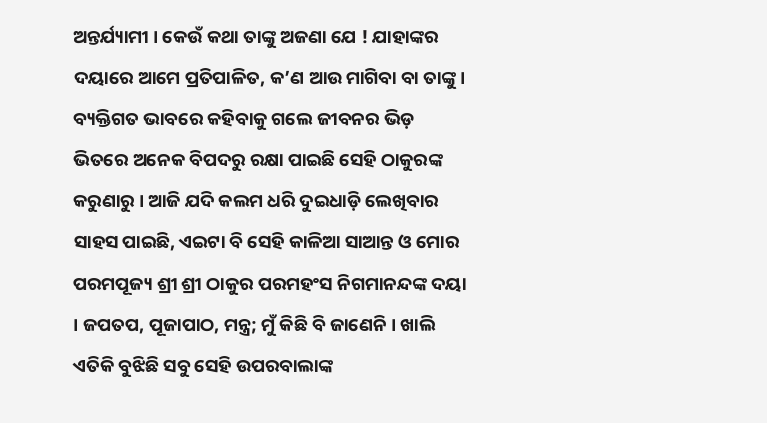ଅନ୍ତର୍ଯ୍ୟାମୀ । କେଉଁ କଥା ତାଙ୍କୁ ଅଜଣା ଯେ ! ଯାହାଙ୍କର ଦୟାରେ ଆମେ ପ୍ରତିପାଳିତ, କ’ଣ ଆଉ ମାଗିବା ବା ତାଙ୍କୁ । ବ୍ୟକ୍ତିଗତ ଭାବରେ କହିବାକୁ ଗଲେ ଜୀବନର ଭିଡ଼ ଭିତରେ ଅନେକ ବିପଦରୁ ରକ୍ଷା ପାଇଛି ସେହି ଠାକୁରଙ୍କ କରୁଣାରୁ । ଆଜି ଯଦି କଲମ ଧରି ଦୁଇଧାଡ଼ି ଲେଖିବାର ସାହସ ପାଇଛି, ଏଇଟା ବି ସେହି କାଳିଆ ସାଆନ୍ତ ଓ ମୋର ପରମପୂଜ୍ୟ ଶ୍ରୀ ଶ୍ରୀ ଠାକୁର ପରମହଂସ ନିଗମାନନ୍ଦଙ୍କ ଦୟା । ଜପତପ, ପୂଜାପାଠ, ମନ୍ତ୍ର; ମୁଁ କିଛି ବି ଜାଣେନି । ଖାଲି ଏତିକି ବୁଝିଛି ସବୁ ସେହି ଉପରବାଲାଙ୍କ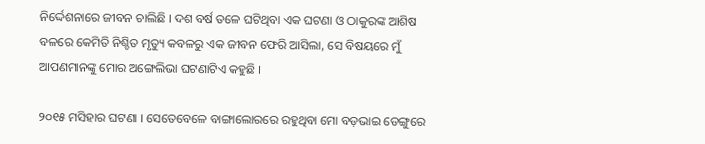ନିର୍ଦ୍ଦେଶନାରେ ଜୀବନ ଚାଲିଛି । ଦଶ ବର୍ଷ ତଳେ ଘଟିଥିବା ଏକ ଘଟଣା ଓ ଠାକୁରଙ୍କ ଆଶିଷ ବଳରେ କେମିତି ନିଶ୍ଚିତ ମୃତ୍ୟୁ କବଳରୁ ଏକ ଜୀବନ ଫେରି ଆସିଲା, ସେ ବିଷୟରେ ମୁଁ ଆପଣମାନଙ୍କୁ ମୋର ଅଙ୍ଗେଲିଭା ଘଟଣାଟିଏ କହୁଛି ।

୨୦୧୫ ମସିହାର ଘଟଣା । ସେତେବେଳେ ବାଙ୍ଗାଲୋରରେ ରହୁଥିବା ମୋ ବଡ଼ଭାଇ ଡେଙ୍ଗୁରେ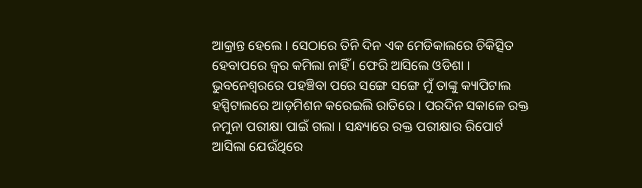ଆକ୍ରାନ୍ତ ହେଲେ । ସେଠାରେ ତିନି ଦିନ ଏକ ମେଡିକାଲରେ ଚିକିତ୍ସିତ ହେବାପରେ ଜ୍ବର କମିଲା ନାହିଁ । ଫେରି ଆସିଲେ ଓଡିଶା । ଭୁବନେଶ୍ଵରରେ ପହଞ୍ଚିବା ପରେ ସଙ୍ଗେ ସଙ୍ଗେ ମୁଁ ତାଙ୍କୁ କ୍ୟାପିଟାଲ ହସ୍ପିଟାଲରେ ଆଡ଼ମିଶନ କରେଇଲି ରାତିରେ । ପରଦିନ ସକାଳେ ରକ୍ତ ନମୁନା ପରୀକ୍ଷା ପାଇଁ ଗଲା । ସନ୍ଧ୍ୟାରେ ରକ୍ତ ପରୀକ୍ଷାର ରିପୋର୍ଟ ଆସିଲା ଯେଉଁଥିରେ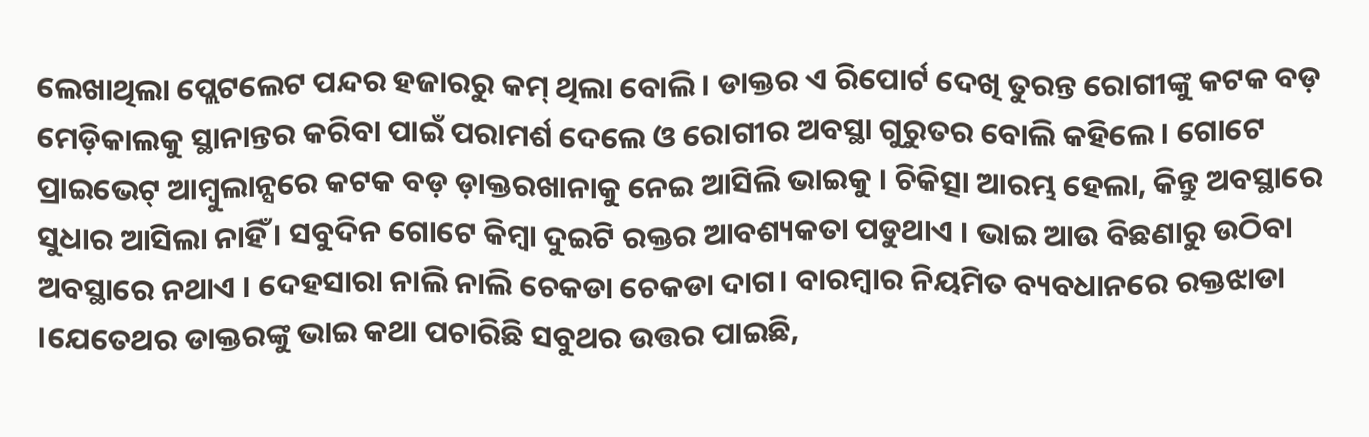ଲେଖାଥିଲା ପ୍ଲେଟଲେଟ ପନ୍ଦର ହଜାରରୁ କମ୍ ଥିଲା ବୋଲି । ଡାକ୍ତର ଏ ରିପୋର୍ଟ ଦେଖି ତୁରନ୍ତ ରୋଗୀଙ୍କୁ କଟକ ବଡ଼ ମେଡ଼ିକାଲକୁ ସ୍ଥାନାନ୍ତର କରିବା ପାଇଁ ପରାମର୍ଶ ଦେଲେ ଓ ରୋଗୀର ଅବସ୍ଥା ଗୁରୁତର ବୋଲି କହିଲେ । ଗୋଟେ ପ୍ରାଇଭେଟ୍ ଆମ୍ବୁଲାନ୍ସରେ କଟକ ବଡ଼ ଡ଼ାକ୍ତରଖାନାକୁ ନେଇ ଆସିଲି ଭାଇକୁ । ଚିକିତ୍ସା ଆରମ୍ଭ ହେଲା, କିନ୍ତୁ ଅବସ୍ଥାରେ ସୁଧାର ଆସିଲା ନାହିଁ । ସବୁଦିନ ଗୋଟେ କିମ୍ବା ଦୁଇଟି ରକ୍ତର ଆବଶ୍ୟକତା ପଡୁଥାଏ । ଭାଇ ଆଉ ବିଛଣାରୁ ଉଠିବା ଅବସ୍ଥାରେ ନଥାଏ । ଦେହସାରା ନାଲି ନାଲି ଚେକଡା ଚେକଡା ଦାଗ। ବାରମ୍ବାର ନିୟମିତ ବ୍ୟବଧାନରେ ରକ୍ତଝାଡା ।ଯେତେଥର ଡାକ୍ତରଙ୍କୁ ଭାଇ କଥା ପଚାରିଛି ସବୁଥର ଉତ୍ତର ପାଇଛି,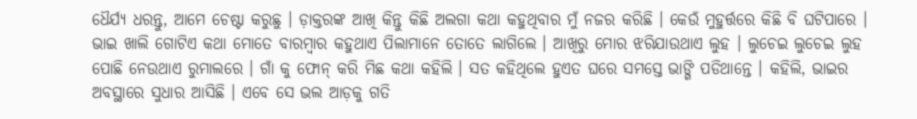ଧୈର୍ଯ୍ୟ ଧରନ୍ତୁ, ଆମେ ଚେଷ୍ଟା କରୁଛୁ । ଡ଼ାକ୍ତରଙ୍କ ଆଖି କିନ୍ତୁ କିଛି ଅଲଗା କଥା କହୁଥିବାର ମୁଁ ନଜର କରିଛି । କେଉଁ ମୁହୁର୍ତ୍ତରେ କିଛି ବି ଘଟିପାରେ । ଭାଇ ଖାଲି ଗୋଟିଏ କଥା ମୋତେ ବାରମ୍ବାର କହୁଥାଏ ପିଲାମାନେ ତୋତେ ଲାଗିଲେ । ଆଖିରୁ ମୋର ଝରିଯାଉଥାଏ ଲୁହ । ଲୁଚେଇ ଲୁଚେଇ ଲୁହ ପୋଛି ନେଉଥାଏ ରୁମାଲରେ । ଗାଁ କୁ ଫୋନ୍ କରି ମିଛ କଥା କହିଲି । ସତ କହିଥିଲେ ହୁଏତ ଘରେ ସମସ୍ତେ ଭାଙ୍ଗି ପଡିଥାନ୍ତେ । କହିଲି, ଭାଇର ଅବସ୍ଥାରେ ସୁଧାର ଆସିଛି । ଏବେ ସେ ଭଲ ଆଡ଼କୁ ଗତି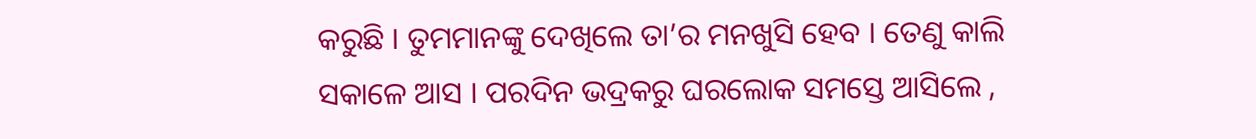କରୁଛି । ତୁମମାନଙ୍କୁ ଦେଖିଲେ ତା’ର ମନଖୁସି ହେବ । ତେଣୁ କାଲି ସକାଳେ ଆସ । ପରଦିନ ଭଦ୍ରକରୁ ଘରଲୋକ ସମସ୍ତେ ଆସିଲେ ,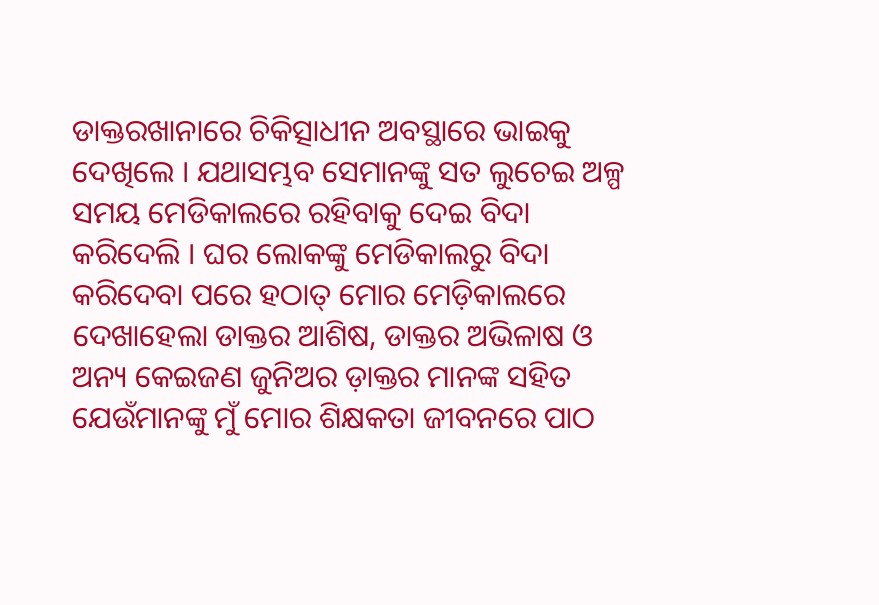ଡାକ୍ତରଖାନାରେ ଚିକିତ୍ସାଧୀନ ଅବସ୍ଥାରେ ଭାଇକୁ ଦେଖିଲେ । ଯଥାସମ୍ଭବ ସେମାନଙ୍କୁ ସତ ଲୁଚେଇ ଅଳ୍ପ ସମୟ ମେଡିକାଲରେ ରହିବାକୁ ଦେଇ ବିଦା କରିଦେଲି । ଘର ଲୋକଙ୍କୁ ମେଡିକାଲରୁ ବିଦା କରିଦେବା ପରେ ହଠାତ୍ ମୋର ମେଡ଼ିକାଲରେ ଦେଖାହେଲା ଡାକ୍ତର ଆଶିଷ, ଡାକ୍ତର ଅଭିଳାଷ ଓ ଅନ୍ୟ କେଇଜଣ ଜୁନିଅର ଡ଼ାକ୍ତର ମାନଙ୍କ ସହିତ ଯେଉଁମାନଙ୍କୁ ମୁଁ ମୋର ଶିକ୍ଷକତା ଜୀବନରେ ପାଠ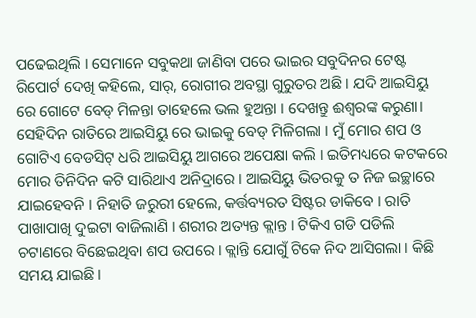ପଢେଇଥିଲି । ସେମାନେ ସବୁକଥା ଜାଣିବା ପରେ ଭାଇର ସବୁଦିନର ଟେଷ୍ଟ ରିପୋର୍ଟ ଦେଖି କହିଲେ, ସାର୍, ରୋଗୀର ଅବସ୍ଥା ଗୁରୁତର ଅଛି । ଯଦି ଆଇସିୟୁ ରେ ଗୋଟେ ବେଡ୍ ମିଳନ୍ତା ତାହେଲେ ଭଲ ହୁଅନ୍ତା । ଦେଖନ୍ତୁ ଈଶ୍ୱରଙ୍କ କରୁଣା। ସେହିଦିନ ରାତିରେ ଆଇସିୟୁ ରେ ଭାଇକୁ ବେଡ୍ ମିଳିଗଲା । ମୁଁ ମୋର ଶପ ଓ ଗୋଟିଏ ବେଡସିଟ୍ ଧରି ଆଇସିୟୁ ଆଗରେ ଅପେକ୍ଷା କଲି । ଇତିମଧ୍ୟରେ କଟକରେ ମୋର ତିନିଦିନ କଟି ସାରିଥାଏ ଅନିଦ୍ରାରେ । ଆଇସିୟୁ ଭିତରକୁ ତ ନିଜ ଇଚ୍ଛାରେ ଯାଇହେବନି । ନିହାତି ଜରୁରୀ ହେଲେ, କର୍ତ୍ତବ୍ୟରତ ସିଷ୍ଟର ଡାକିବେ । ରାତି ପାଖାପାଖି ଦୁଇଟା ବାଜିଲାଣି । ଶରୀର ଅତ୍ୟନ୍ତ କ୍ଲାନ୍ତ । ଟିକିଏ ଗଡି ପଡିଲି ଚଟାଣରେ ବିଛେଇଥିବା ଶପ ଉପରେ । କ୍ଲାନ୍ତି ଯୋଗୁଁ ଟିକେ ନିଦ ଆସିଗଲା । କିଛି ସମୟ ଯାଇଛି ।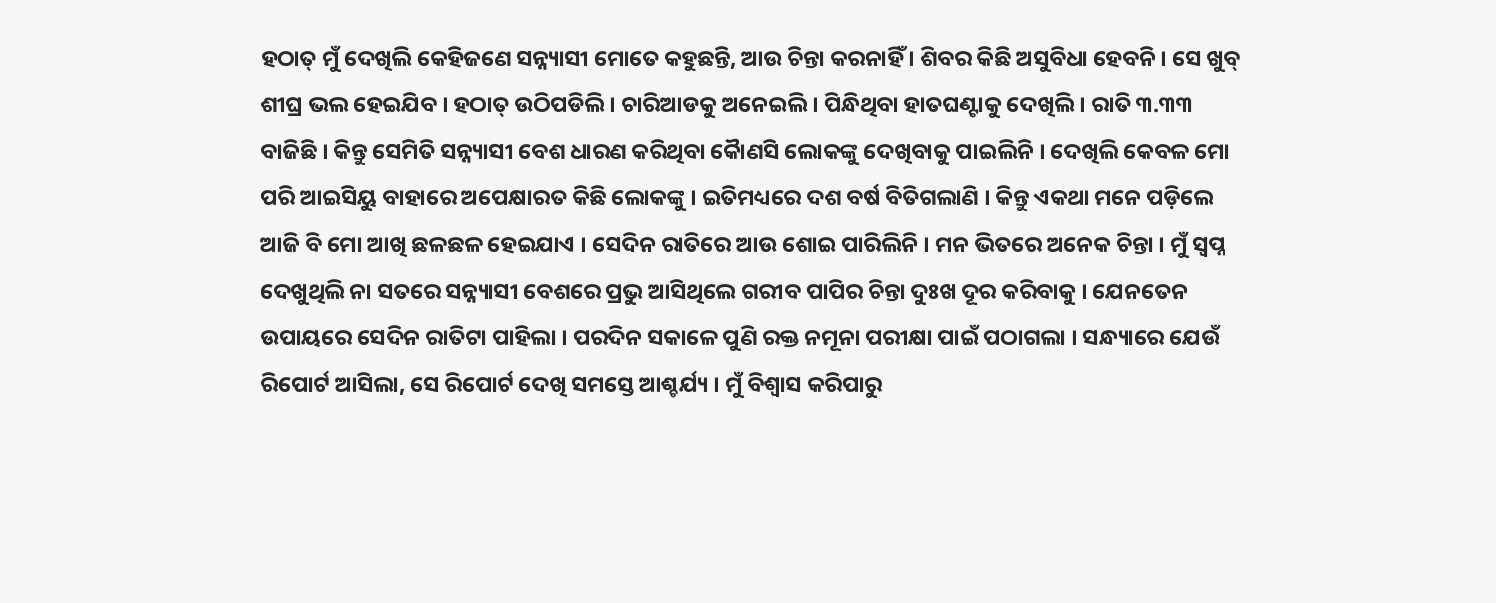ହଠାତ୍ ମୁଁ ଦେଖିଲି କେହିଜଣେ ସନ୍ନ୍ୟାସୀ ମୋତେ କହୁଛନ୍ତି, ଆଉ ଚିନ୍ତା କରନାହିଁ । ଶିବର କିଛି ଅସୁବିଧା ହେବନି । ସେ ଖୁବ୍ ଶୀଘ୍ର ଭଲ ହେଇଯିବ । ହଠାତ୍ ଉଠିପଡିଲି । ଚାରିଆଡକୁ ଅନେଇଲି । ପିନ୍ଧିଥିବା ହାତଘଣ୍ଟାକୁ ଦେଖିଲି । ରାତି ୩.୩୩ ବାଜିଛି । କିନ୍ତୁ ସେମିତି ସନ୍ନ୍ୟାସୀ ବେଶ ଧାରଣ କରିଥିବା କୋୖଣସି ଲୋକଙ୍କୁ ଦେଖିବାକୁ ପାଇଲିନି । ଦେଖିଲି କେବଳ ମୋ ପରି ଆଇସିୟୁ ବାହାରେ ଅପେକ୍ଷାରତ କିଛି ଲୋକଙ୍କୁ । ଇତିମଧ୍ୟରେ ଦଶ ବର୍ଷ ବିତିଗଲାଣି । କିନ୍ତୁ ଏକଥା ମନେ ପଡ଼ିଲେ ଆଜି ବି ମୋ ଆଖି ଛଳଛଳ ହେଇଯାଏ । ସେଦିନ ରାତିରେ ଆଉ ଶୋଇ ପାରିଲିନି । ମନ ଭିତରେ ଅନେକ ଚିନ୍ତା । ମୁଁ ସ୍ବପ୍ନ ଦେଖୁଥିଲି ନା ସତରେ ସନ୍ନ୍ୟାସୀ ବେଶରେ ପ୍ରଭୁ ଆସିଥିଲେ ଗରୀବ ପାପିର ଚିନ୍ତା ଦୁଃଖ ଦୂର କରିବାକୁ । ଯେନତେନ ଉପାୟରେ ସେଦିନ ରାତିଟା ପାହିଲା । ପରଦିନ ସକାଳେ ପୁଣି ରକ୍ତ ନମୂନା ପରୀକ୍ଷା ପାଇଁ ପଠାଗଲା । ସନ୍ଧ୍ୟାରେ ଯେଉଁ ରିପୋର୍ଟ ଆସିଲା, ସେ ରିପୋର୍ଟ ଦେଖି ସମସ୍ତେ ଆଶ୍ଚର୍ଯ୍ୟ । ମୁଁ ବିଶ୍ବାସ କରିପାରୁ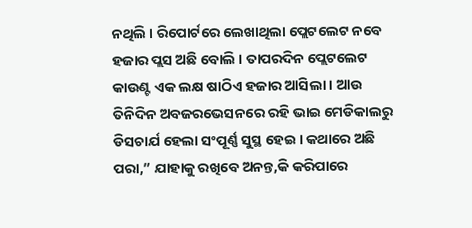ନଥିଲି । ରିପୋର୍ଟରେ ଲେଖାଥିଲା ପ୍ଲେଟଲେଟ ନବେ ହଜାର ପ୍ଲସ ଅଛି ବୋଲି । ତାପରଦିନ ପ୍ଲେଟଲେଟ କାଉଣ୍ଟ ଏକ ଲକ୍ଷ ଷାଠିଏ ହଜାର ଆସିଲା । ଆଉ ତିନିଦିନ ଅବଜରଭେସନରେ ରହି ଭାଇ ମେଡିକାଲରୁ ଡିସଚାର୍ଯ ହେଲା ସଂପୂର୍ଣ୍ଣ ସୁସ୍ଥ ହେଇ । କଥାରେ ଅଛି ପରା,” ଯାହାକୁ ରଖିବେ ଅନନ୍ତ,କି କରିପାରେ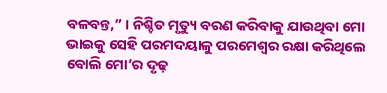ବଳବନ୍ତ,” । ନିଶ୍ଚିତ ମୃତ୍ୟୁ ବରଣ କରିବାକୁ ଯାଉଥିବା ମୋ ଭାଇକୁ ସେହି ପରମଦୟାଳୁ ପରମେଶ୍ବର ରକ୍ଷା କରିଥିଲେ ବୋଲି ମୋ’ର ଦୃଢ଼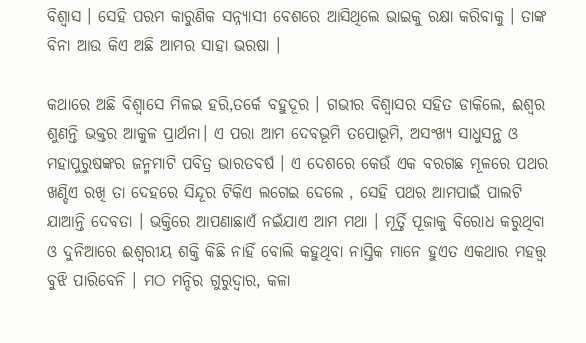ବିଶ୍ବାସ । ସେହି ପରମ କାରୁଣିକ ସନ୍ନ୍ୟାସୀ ବେଶରେ ଆସିଥିଲେ ଭାଇକୁ ରକ୍ଷା କରିବାକୁ । ତାଙ୍କ ବିନା ଆଉ କିଏ ଅଛି ଆମର ସାହା ଭରଷା ।

କଥାରେ ଅଛି ବିଶ୍ବାସେ ମିଳଇ ହରି,ତର୍କେ ବହୁଦୂର । ଗଭୀର ବିଶ୍ବାସର ସହିତ ଡାକିଲେ, ଈଶ୍ୱର ଶୁଣନ୍ତି ଭକ୍ତର ଆକୁଳ ପ୍ରାର୍ଥନା। ଏ ପରା ଆମ ଦେବଭୂମି ତପୋଭୂମି, ଅସଂଖ୍ୟ ସାଧୁସନ୍ଥ ଓ ମହାପୁରୁଷଙ୍କର ଜନ୍ମମାଟି ପବିତ୍ର ଭାରତବର୍ଷ । ଏ ଦେଶରେ କେଉଁ ଏକ ବରଗଛ ମୂଳରେ ପଥର ଖଣ୍ଡିଏ ରଖି ତା ଦେହରେ ସିନ୍ଦୂର ଟିକିଏ ଲଗେଇ ଦେଲେ , ସେହି ପଥର ଆମପାଇଁ ପାଲଟି ଯାଆନ୍ତି ଦେବତା । ଭକ୍ତିରେ ଆପଣାଛାଏଁ ନଇଁଯାଏ ଆମ ମଥା । ମୂର୍ତ୍ତି ପୂଜାକୁ ବିରୋଧ କରୁଥିବା ଓ ଦୁନିଆରେ ଈଶ୍ୱରୀୟ ଶକ୍ତି କିଛି ନାହିଁ ବୋଲି କହୁଥିବା ନାସ୍ତିକ ମାନେ ହୁଏତ ଏକଥାର ମହତ୍ତ୍ଵ ବୁଝି ପାରିବେନି । ମଠ ମନ୍ଦିର ଗୁରୁଦ୍ୱାର, କଳା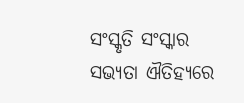ସଂସ୍କୃତି ସଂସ୍କାର ସଭ୍ୟତା ଐତିହ୍ୟରେ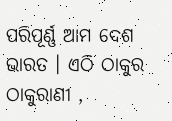ପରିପୂର୍ଣ୍ଣ ଆମ ଦେଶ ଭାରତ । ଏଠି ଠାକୁର ଠାକୁରାଣୀ ,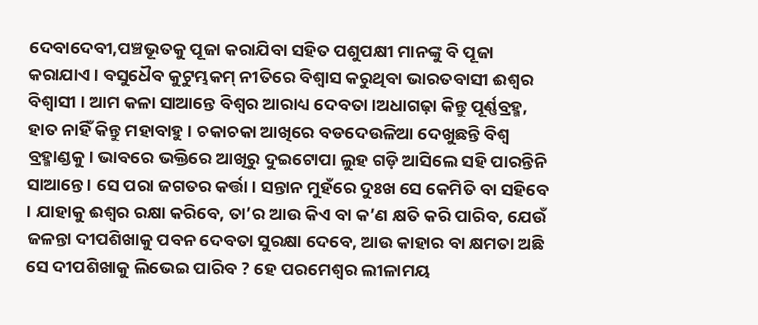ଦେବାଦେବୀ,ପଞ୍ଚଭୂତକୁ ପୂଜା କରାଯିବା ସହିତ ପଶୁପକ୍ଷୀ ମାନଙ୍କୁ ବି ପୂଜା କରାଯାଏ । ବସୁଧୈବ କୁଟୁମ୍ଭକମ୍ ନୀତିରେ ବିଶ୍ବାସ କରୁଥିବା ଭାରତବାସୀ ଈଶ୍ୱର ବିଶ୍ୱାସୀ । ଆମ କଳା ସାଆନ୍ତେ ବିଶ୍ବର ଆରାଧ୍ୟ ଦେବତା ।ଅଧାଗଢ଼ା କିନ୍ତୁ ପୂର୍ଣ୍ଣବ୍ରହ୍ମ, ହାତ ନାହିଁ କିନ୍ତୁ ମହାବାହୁ । ଚକାଚକା ଆଖିରେ ବଡଦେଉଳିଆ ଦେଖୁଛନ୍ତି ବିଶ୍ବ ବ୍ରହ୍ମାଣ୍ଡକୁ। ଭାବରେ ଭକ୍ତିରେ ଆଖିରୁ ଦୁଇଟୋପା ଲୁହ ଗଡ଼ି ଆସିଲେ ସହି ପାରନ୍ତିନି ସାଆନ୍ତେ । ସେ ପରା ଜଗତର କର୍ତ୍ତା। ସନ୍ତାନ ମୁହଁରେ ଦୁଃଖ ସେ କେମିତି ବା ସହିବେ । ଯାହାକୁ ଈଶ୍ୱର ରକ୍ଷା କରିବେ, ତା’ର ଆଉ କିଏ ବା କ’ଣ କ୍ଷତି କରି ପାରିବ, ଯେଉଁ ଜଳନ୍ତା ଦୀପଶିଖାକୁ ପବନ ଦେବତା ସୁରକ୍ଷା ଦେବେ, ଆଉ କାହାର ବା କ୍ଷମତା ଅଛି ସେ ଦୀପଶିଖାକୁ ଲିଭେଇ ପାରିବ ? ହେ ପରମେଶ୍ବର ଲୀଳାମୟ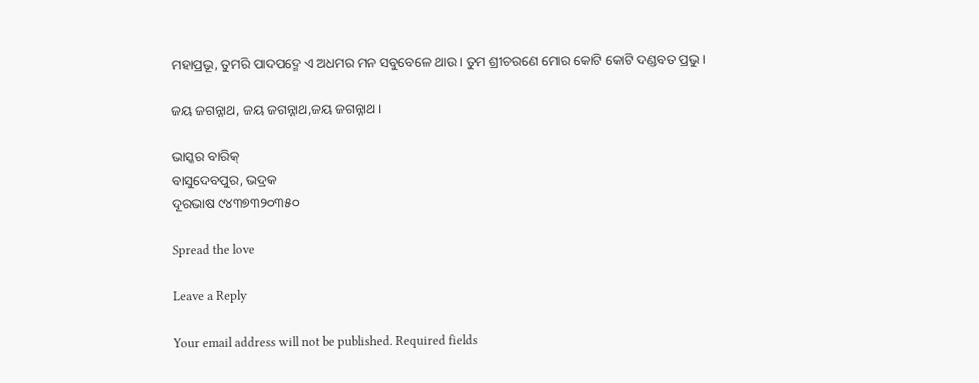ମହାପ୍ରଭୂ, ତୁମରି ପାଦପଦ୍ମେ ଏ ଅଧମର ମନ ସବୁବେଳେ ଥାଉ । ତୁମ ଶ୍ରୀଚରଣେ ମୋର କୋଟି କୋଟି ଦଣ୍ଡବତ ପ୍ରଭୁ ।

ଜୟ ଜଗନ୍ନାଥ, ଜୟ ଜଗନ୍ନାଥ,ଜୟ ଜଗନ୍ନାଥ ।

ଭାସ୍କର ବାରିକ୍
ବାସୁଦେବପୁର, ଭଦ୍ରକ
ଦୂରଭାଷ ୯୪୩୭୩୨୦୩୫୦

Spread the love

Leave a Reply

Your email address will not be published. Required fields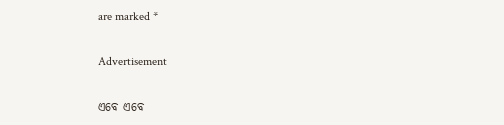are marked *

Advertisement

ଏବେ ଏବେ